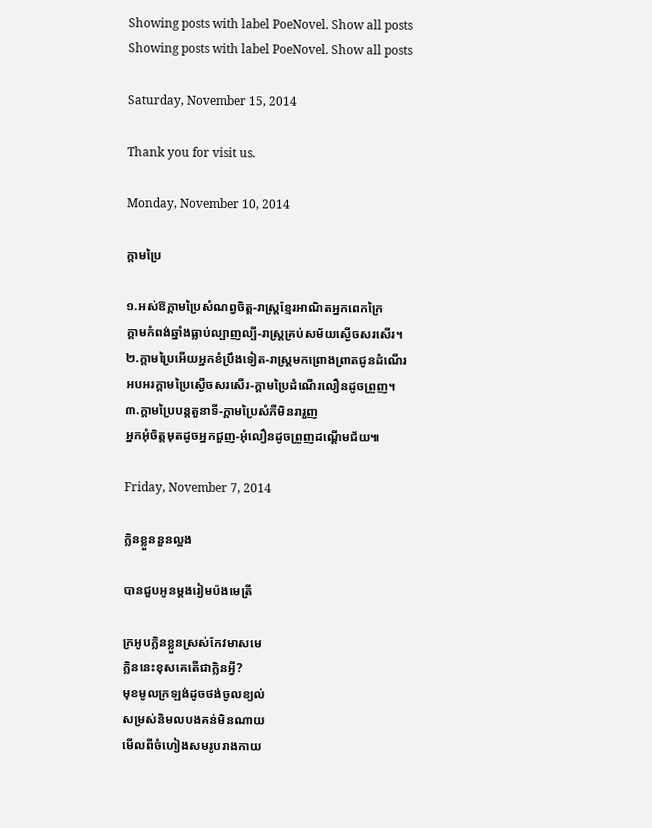Showing posts with label PoeNovel. Show all posts
Showing posts with label PoeNovel. Show all posts

Saturday, November 15, 2014

Thank you for visit us.

Monday, November 10, 2014

ក្ដាមប្រៃ

១.អស់ឱក្តាមប្រៃសំណព្វចិត្ត-រាស្ត្រខ្មែរអាណិតអ្នកពេកក្រៃ
ក្តាមកំពង់ឆ្នាំងធ្លាប់ល្បាញល្បី-រាស្ត្រគ្រប់សម័យស្ងើចសរសើរ។
២.ក្តាមប្រៃអើយអ្នកខំប្រឹងទៀត-រាស្ត្រមកព្រោងព្រាតជូនដំណើរ
អបអរក្តាមប្រៃស្ងើចសរសើរ-ក្តាមប្រៃដំណើរលឿនដូចព្រួញ។
៣.ក្តាមប្រៃបន្តតួនាទី-ក្តាមប្រៃសំភីមិនរារួញ
អ្នកអុំចិត្តមុតដូចអ្នកជួញ-អុំលឿនដូចព្រួញដណ្ដើមជ័យ៕

Friday, November 7, 2014

ក្លិនខ្លួននួនល្អង

បានជួបអូនម្ដងរៀមប៉ងមេត្រី

ក្រអូបក្លិនខ្លួនស្រស់កែវមាសមេ
ក្លិននេះខុសគេតើជាក្លិនអ្វី?
មុខមូលក្រឡង់ដូចថង់ចូលខ្យល់
សម្រស់និមលបងគន់មិនណាយ
មើលពីចំហៀងសមរូបរាងកាយ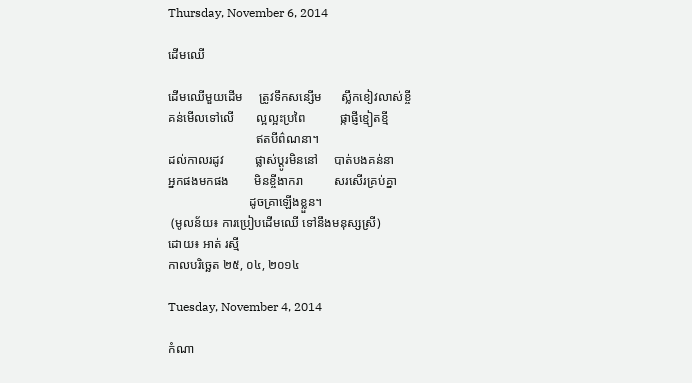Thursday, November 6, 2014

ដើមឈើ

ដើមឈើមួយដើម     ត្រូវទឹកសន្សើម      ស្លឹកខៀវលាស់ខ្ចី
គន់មើលទៅលើ       ល្អល្អះប្រពៃ           ផ្កាផ្ញីខ្មៀតខ្មី
                            ឥតបីព៌ណនា។
ដល់កាលរដូវ          ផ្លាស់ប្ដូរមិននៅ     បាត់បងគន់នា
អ្នកផងមកផង        មិនខ្ចីងាករា          សរសើរគ្រប់គ្នា
                          ដូចគ្រាឡើងខ្លួន។
 (មូលន័យ៖ ការប្រៀបដើមឈើ ទៅនឹងមនុស្សស្រី)
ដោយ៖ អាត់ រស្មី
កាលបរិច្ឆេត ២៥, ០៤, ២០១៤

Tuesday, November 4, 2014

កំណា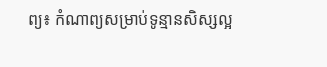ព្យ៖ កំណាព្យសម្រាប់ទូន្មានសិស្សល្អ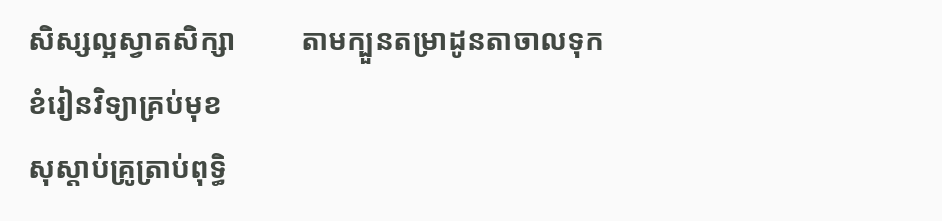សិស្សល្អស្វាតសិក្សា         តាមក្បួនតម្រាដូនតាចាលទុក
ខំរៀនវិទ្យាគ្រប់មុខ
សុស្តាប់គ្រូត្រាប់ពុទ្ធិ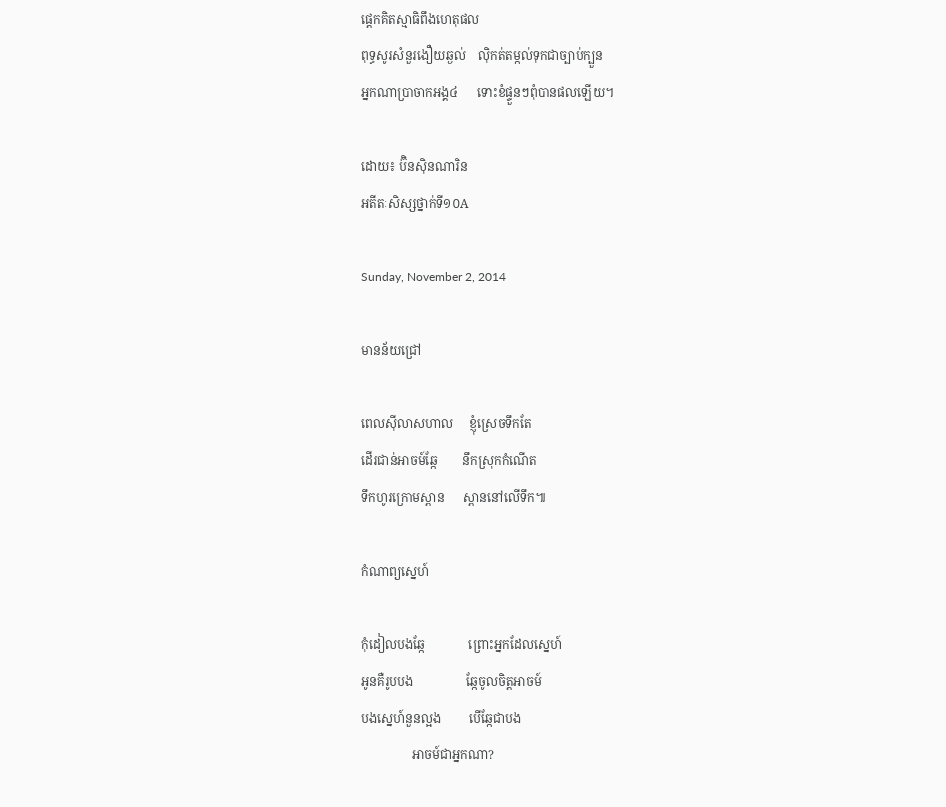ផ្តេកគិតស្មាធិពឹងហេតុផល
ពុទ្ធសូរសំនួរងឿយឆ្ងល់    លុិកត់តម្កល់ទុកជាច្បាប់ក្បួន
អ្នកណាប្រាចាកអង្គ៤      ទោះខំផ្ទួនៗពុំបានផលឡើយ។

ដោយ៖ ប៊ិនស៊ិនណារិន
អតីតៈសិស្សថ្នាក់ទី១០A

Sunday, November 2, 2014

មានន័យជ្រៅ

ពេលស៊ីលាសហាល     ខ្ញុំស្រេចទឹកតែ
ដើរជាន់អាចម៍ឆ្កែ        នឹកស្រុកកំណើត
ទឹកហូរក្រោមស្ពាន      ស្ពាននៅលើទឹក៕

កំណាព្យស្នេហ៍

កុំដៀលបងឆ្កែ              ព្រោះអ្នកដែលស្នេហ៍
អូនគឺរូបបង                 ឆ្កែចូលចិត្តអាចម៍
បងស្នេហ៍នួនល្អង         បើឆ្កែជាបង
                អាចម៍ជាអ្នកណា?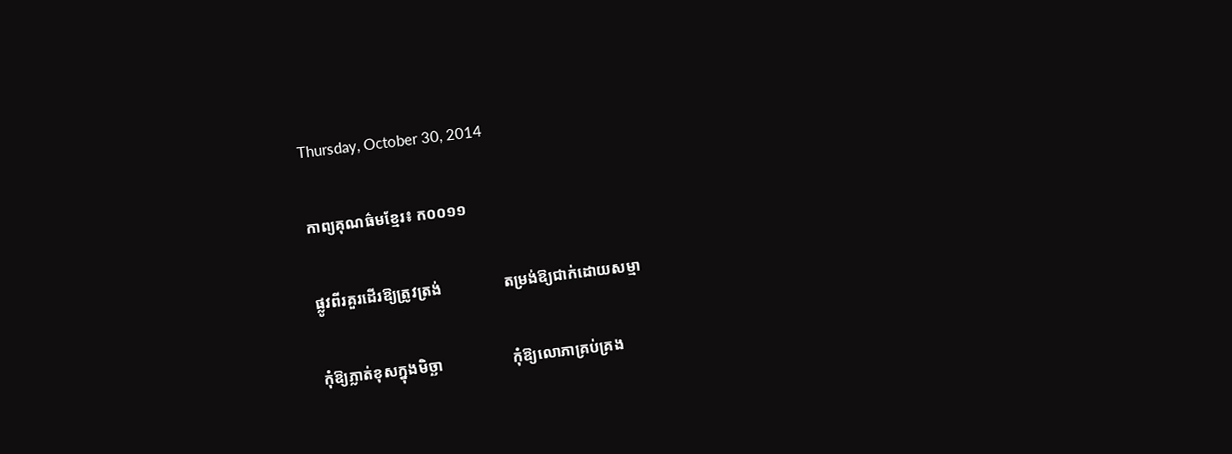Thursday, October 30, 2014

កាព្យគុណធ៌មខ្មែរ៖ ក០០១១

ផ្លូវពីរគួរដើរឱ្យត្រូវត្រង់                តម្រង់ឱ្យជាក់ដោយសម្មា

កុំឱ្យភ្លាត់ខុសក្នុងមិច្ឆា                  កុំឱ្យលោភាគ្រប់គ្រង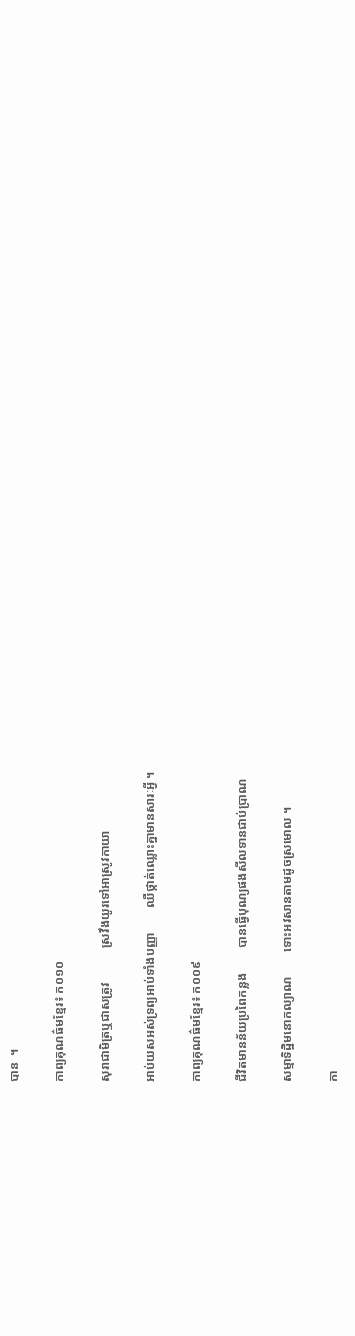បាន  ។

កាព្យគុណធ៌មខ្មែរ៖ ក០១០

សុរាជាមិត្រឬជាសត្រូវ           ស្រវឹងយូរទៅអាស្រូវកាយា

អាប់យសអស់ទ្រព្យអាប់ទាំងបញ្ញា        ឈឺថ្កាត់ឈ្លោះគ្នាមានសារៈអ្វី ។

កាព្យគុណធ៌មខ្មែរ៖ ក០០៩

ជីវិតមានន័យប្រពៃកន្លង        បានធ្វើបុណ្យផងសីលទានជាប់ប្រាណ

សម្មាទិដ្ឋិមនោកល្យាណ        ទោះអវសានតាមដូចស្រមោល ។

កា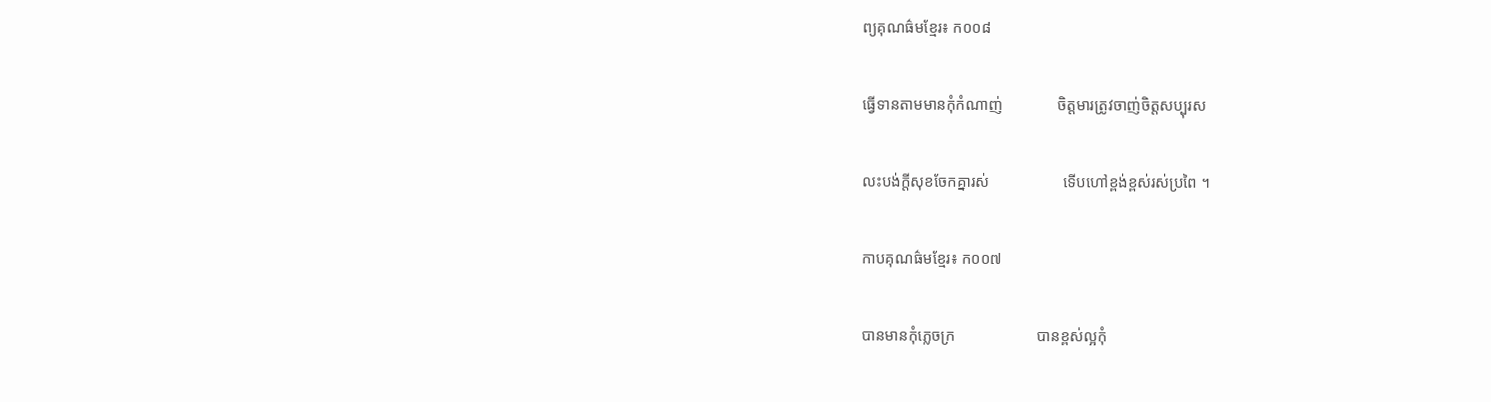ព្យគុណធ៌មខ្មែរ៖ ក០០៨

ធ្វើទានតាមមានកុំកំណាញ់              ចិត្តមារត្រូវចាញ់ចិត្តសប្បុរស

លះបង់ក្ដីសុខចែកគ្នារស់                   ទើបហៅខ្ពង់ខ្ពស់រស់ប្រពៃ ។

កាបគុណធ៌មខ្មែរ៖ ក០០៧

បានមានកុំភ្លេចក្រ                     បានខ្ពស់ល្អកុំ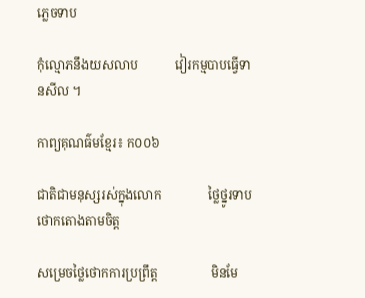ភ្លេចទាប

កុំល្មោភនឹងយសលាប            វៀរកម្មបាបធ្វើទានសីល ។

កាព្យគុណធ៌មខ្មែរ៖ ក០០៦

ជាតិជាមនុស្សរស់ក្នុងលោក               ថ្លៃថ្នូរទាបថោកតោងតាមចិត្ត

សម្រេចថ្លៃថោកការប្រព្រឹត្ត                 មិនមែ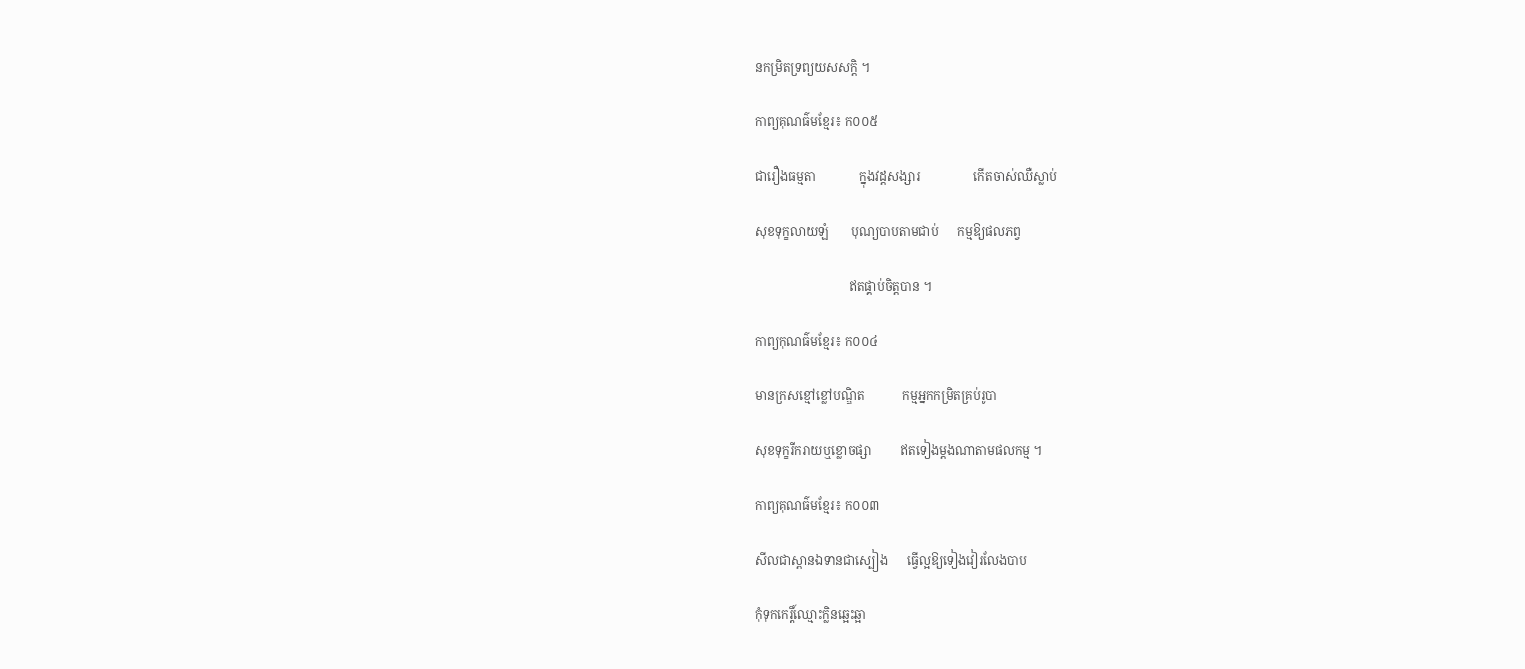នកម្រិតទ្រព្យយសសក្តិ ។

កាព្យគុណធ៌មខ្មែរ៖ ក០០៥

ជារឿងធម្មតា              ក្នុងវដ្ដសង្សារ                 កើតចាស់ឈឺស្លាប់

សុខទុក្ខលាយឡំ       បុណ្យបាបតាមជាប់      កម្មឱ្យផលភព្វ

                              ឥតផ្គាប់ចិត្តបាន ។

កាព្យកុណធ៌មខ្មែរ៖ ក០០៤

មានក្រសខ្មៅខ្លៅបណ្ឌិត            កម្មអ្នកកម្រិតគ្រប់រូបា

សុខទុក្ខរីករាយឬខ្លោចផ្សា         ឥតទៀងម្ដងណាតាមផលកម្ម ។

កាព្យគុណធ៌មខ្មែរ៖ ក០០៣

សីលជាស្ពានឯទានជាស្បៀង      ធ្វើល្អឱ្យទៀងវៀរលែងបាប

កុំទុកកេរ្តិ៍ឈ្មោះក្លិនឆ្អេះឆ្អា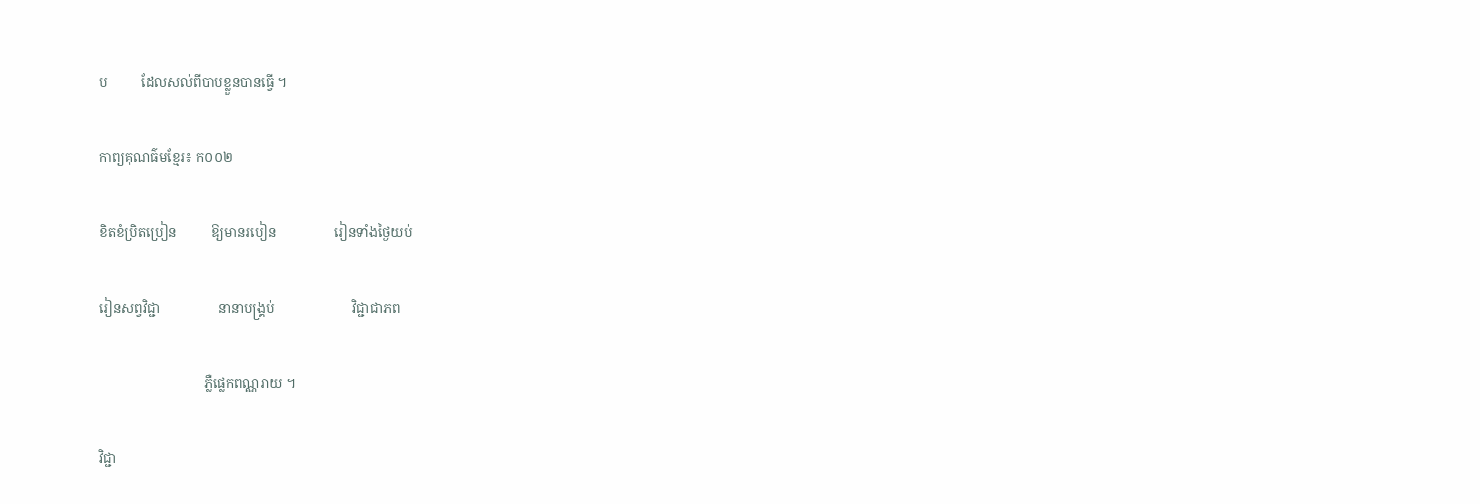ប          ដែលសល់ពីបាបខ្លួនបានធ្វើ ។

កាព្យគុណធ៌មខ្មែរ៖ ក០០២

ខិតខំប្រិតប្រៀន          ឱ្យមានរបៀន                 រៀនទាំងថ្ងៃយប់

រៀនសព្វវិជ្ជា                 នានាបង្គ្រប់                       វិជ្ជាជាភព

                               ភ្លឺផ្លេកពណ្ណរាយ ។

វិជ្ជា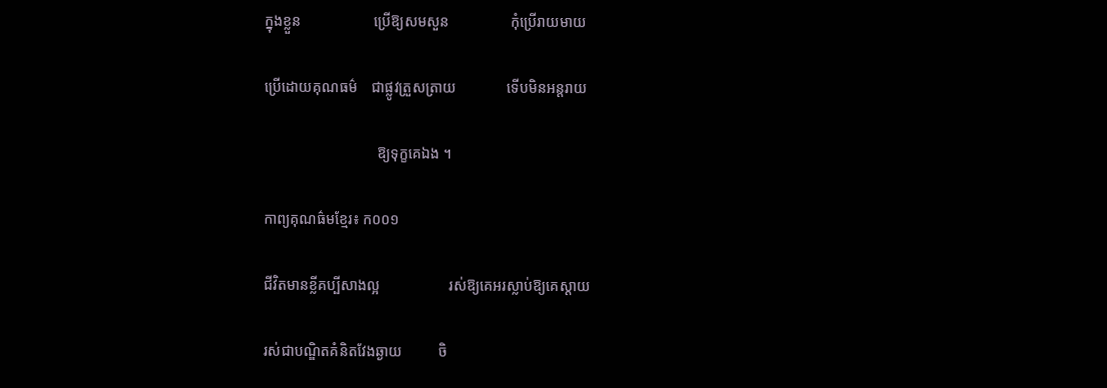ក្នុងខ្លួន                    ប្រើឱ្យសមសួន                 កុំប្រើរាយមាយ

ប្រើដោយគុណធម៌    ជាផ្លូវត្រួសត្រាយ              ទើបមិនអន្តរាយ

                               ឱ្យទុក្ខគេឯង ។

កាព្យគុណធ៌មខ្មែរ៖ ក០០១

ជីវិតមានខ្លីគប្បីសាងល្អ                   រស់ឱ្យគេអរស្លាប់ឱ្យគេស្ដាយ

រស់ជាបណ្ឌិតគំនិតវែងឆ្ងាយ          ចិ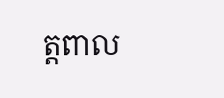ត្តពាល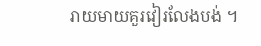រាយមាយគួរវៀរលែងបង់ ។